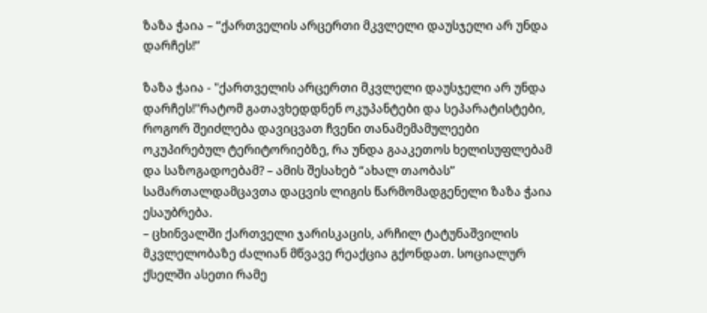ზაზა ჭაია – “ქართველის არცერთი მკვლელი დაუსჯელი არ უნდა დარჩეს!”

ზაზა ჭაია - "ქართველის არცერთი მკვლელი დაუსჯელი არ უნდა დარჩეს!"რატომ გათავხედდნენ ოკუპანტები და სეპარატისტები, როგორ შეიძლება დავიცვათ ჩვენი თანამემამულეები ოკუპირებულ ტერიტორიებზე, რა უნდა გააკეთოს ხელისუფლებამ და საზოგადოებამ? – ამის შესახებ “ახალ თაობას” სამართალდამცავთა დაცვის ლიგის წარმომადგენელი ზაზა ჭაია ესაუბრება.
– ცხინვალში ქართველი ჯარისკაცის, არჩილ ტატუნაშვილის მკვლელობაზე ძალიან მწვავე რეაქცია გქონდათ. სოციალურ ქსელში ასეთი რამე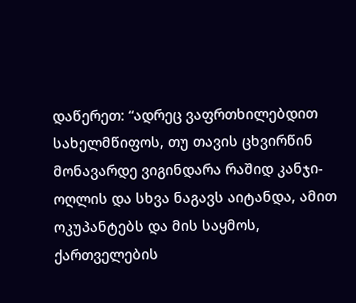დაწერეთ: “ადრეც ვაფრთხილებდით სახელმწიფოს, თუ თავის ცხვირწინ მონავარდე ვიგინდარა რაშიდ კანჯი-ოღლის და სხვა ნაგავს აიტანდა, ამით ოკუპანტებს და მის საყმოს, ქართველების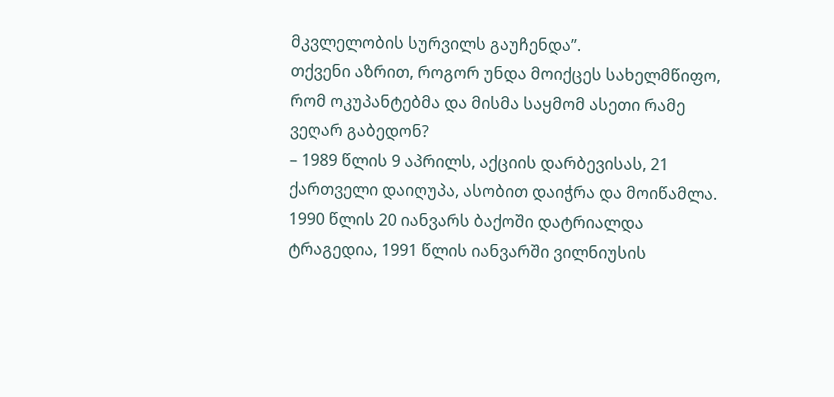მკვლელობის სურვილს გაუჩენდა”.
თქვენი აზრით, როგორ უნდა მოიქცეს სახელმწიფო, რომ ოკუპანტებმა და მისმა საყმომ ასეთი რამე ვეღარ გაბედონ?
– 1989 წლის 9 აპრილს, აქციის დარბევისას, 21 ქართველი დაიღუპა, ასობით დაიჭრა და მოიწამლა. 1990 წლის 20 იანვარს ბაქოში დატრიალდა ტრაგედია, 1991 წლის იანვარში ვილნიუსის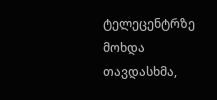ტელეცენტრზე მოხდა თავდასხმა,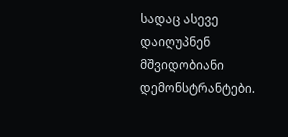სადაც ასევე დაიღუპნენ მშვიდობიანი დემონსტრანტები.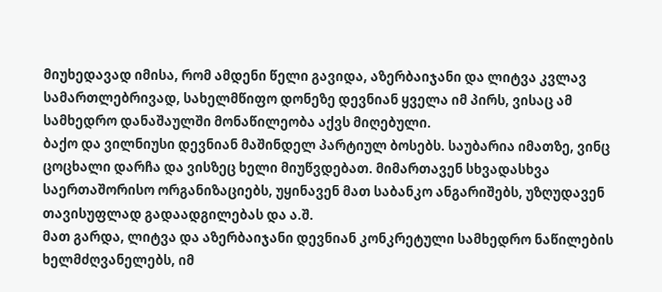მიუხედავად იმისა, რომ ამდენი წელი გავიდა, აზერბაიჯანი და ლიტვა კვლავ სამართლებრივად, სახელმწიფო დონეზე დევნიან ყველა იმ პირს, ვისაც ამ სამხედრო დანაშაულში მონაწილეობა აქვს მიღებული.
ბაქო და ვილნიუსი დევნიან მაშინდელ პარტიულ ბოსებს. საუბარია იმათზე, ვინც ცოცხალი დარჩა და ვისზეც ხელი მიუწვდებათ. მიმართავენ სხვადასხვა საერთაშორისო ორგანიზაციებს, უყინავენ მათ საბანკო ანგარიშებს, უზღუდავენ   თავისუფლად გადაადგილებას და ა.შ.
მათ გარდა, ლიტვა და აზერბაიჯანი დევნიან კონკრეტული სამხედრო ნაწილების ხელმძღვანელებს, იმ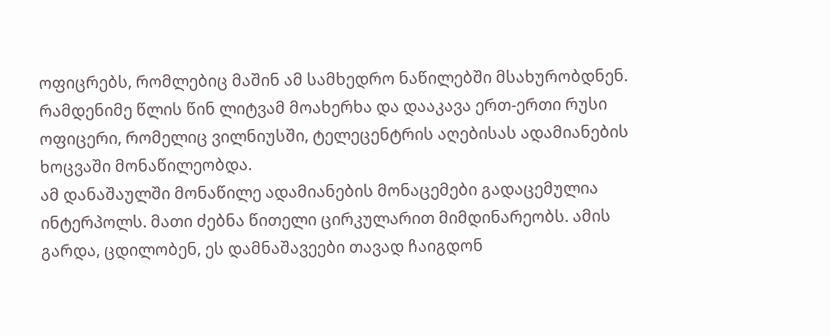ოფიცრებს, რომლებიც მაშინ ამ სამხედრო ნაწილებში მსახურობდნენ.
რამდენიმე წლის წინ ლიტვამ მოახერხა და დააკავა ერთ-ერთი რუსი ოფიცერი, რომელიც ვილნიუსში, ტელეცენტრის აღებისას ადამიანების ხოცვაში მონაწილეობდა.
ამ დანაშაულში მონაწილე ადამიანების მონაცემები გადაცემულია ინტერპოლს. მათი ძებნა წითელი ცირკულარით მიმდინარეობს. ამის გარდა, ცდილობენ, ეს დამნაშავეები თავად ჩაიგდონ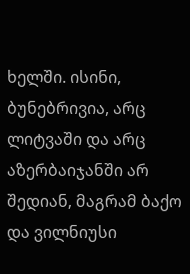ხელში. ისინი, ბუნებრივია, არც ლიტვაში და არც აზერბაიჯანში არ შედიან, მაგრამ ბაქო და ვილნიუსი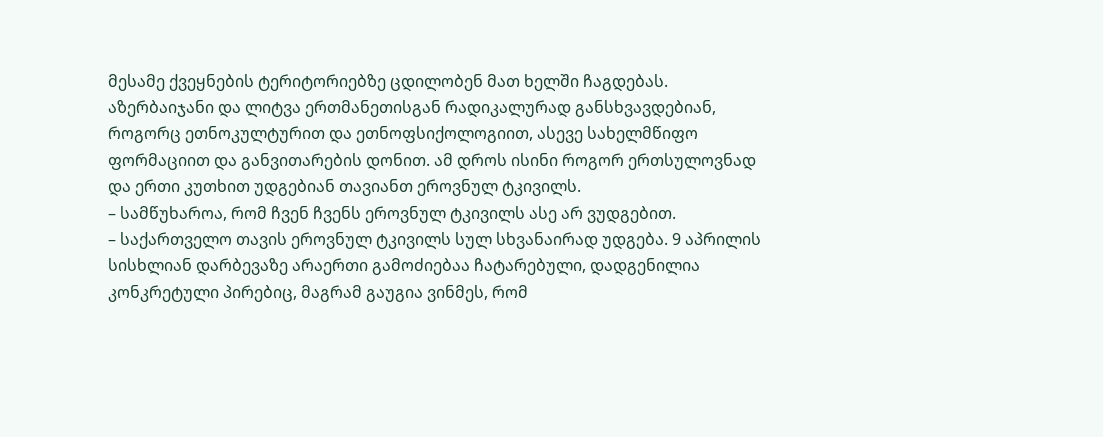მესამე ქვეყნების ტერიტორიებზე ცდილობენ მათ ხელში ჩაგდებას.
აზერბაიჯანი და ლიტვა ერთმანეთისგან რადიკალურად განსხვავდებიან, როგორც ეთნოკულტურით და ეთნოფსიქოლოგიით, ასევე სახელმწიფო ფორმაციით და განვითარების დონით. ამ დროს ისინი როგორ ერთსულოვნად და ერთი კუთხით უდგებიან თავიანთ ეროვნულ ტკივილს.
– სამწუხაროა, რომ ჩვენ ჩვენს ეროვნულ ტკივილს ასე არ ვუდგებით.
– საქართველო თავის ეროვნულ ტკივილს სულ სხვანაირად უდგება. 9 აპრილის სისხლიან დარბევაზე არაერთი გამოძიებაა ჩატარებული, დადგენილია კონკრეტული პირებიც, მაგრამ გაუგია ვინმეს, რომ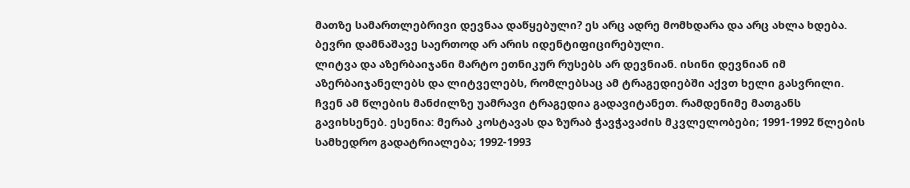მათზე სამართლებრივი დევნაა დაწყებული? ეს არც ადრე მომხდარა და არც ახლა ხდება. ბევრი დამნაშავე საერთოდ არ არის იდენტიფიცირებული.
ლიტვა და აზერბაიჯანი მარტო ეთნიკურ რუსებს არ დევნიან. ისინი დევნიან იმ აზერბაიჯანელებს და ლიტველებს, რომლებსაც ამ ტრაგედიებში აქვთ ხელი გასვრილი.
ჩვენ ამ წლების მანძილზე უამრავი ტრაგედია გადავიტანეთ. რამდენიმე მათგანს გავიხსენებ. ესენია: მერაბ კოსტავას და ზურაბ ჭავჭავაძის მკვლელობები; 1991-1992 წლების სამხედრო გადატრიალება; 1992-1993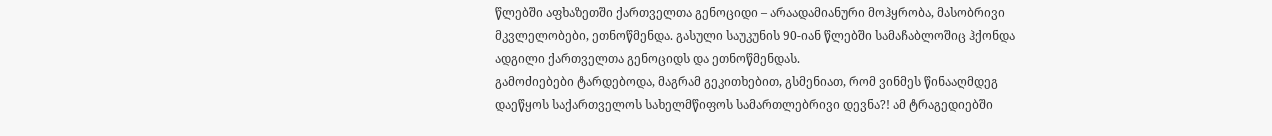წლებში აფხაზეთში ქართველთა გენოციდი – არაადამიანური მოჰყრობა, მასობრივი მკვლელობები, ეთნოწმენდა. გასული საუკუნის 90-იან წლებში სამაჩაბლოშიც ჰქონდა ადგილი ქართველთა გენოციდს და ეთნოწმენდას.
გამოძიებები ტარდებოდა, მაგრამ გეკითხებით, გსმენიათ, რომ ვინმეს წინააღმდეგ დაეწყოს საქართველოს სახელმწიფოს სამართლებრივი დევნა?! ამ ტრაგედიებში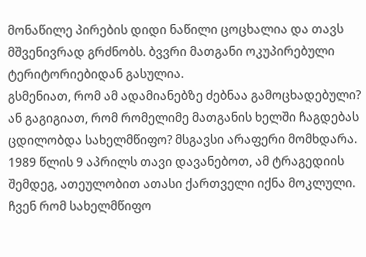მონაწილე პირების დიდი ნაწილი ცოცხალია და თავს მშვენივრად გრძნობს. ბვვრი მათგანი ოკუპირებული ტერიტორიებიდან გასულია.
გსმენიათ, რომ ამ ადამიანებზე ძებნაა გამოცხადებული? ან გაგიგიათ, რომ რომელიმე მათგანის ხელში ჩაგდებას ცდილობდა სახელმწიფო? მსგავსი არაფერი მომხდარა. 1989 წლის 9 აპრილს თავი დავანებოთ, ამ ტრაგედიის შემდეგ, ათეულობით ათასი ქართველი იქნა მოკლული.
ჩვენ რომ სახელმწიფო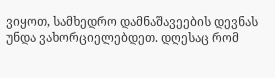ვიყოთ, სამხედრო დამნაშავეების დევნას უნდა ვახორციელებდეთ. დღესაც რომ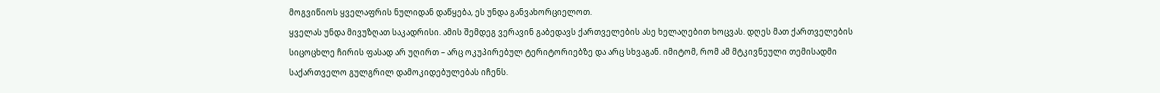მოგვიწიოს ყველაფრის ნულიდან დაწყება, ეს უნდა განვახორციელოთ.
ყველას უნდა მივუზღათ საკადრისი. ამის შემდეგ ვერავინ გაბედავს ქართველების ასე ხელაღებით ხოცვას. დღეს მათ ქართველების სიცოცხლე ჩირის ფასად არ უღირთ – არც ოკუპირებულ ტერიტორიებზე და არც სხვაგან. იმიტომ, რომ ამ მტკივნეული თემისადმი საქართველო გულგრილ დამოკიდებულებას იჩენს.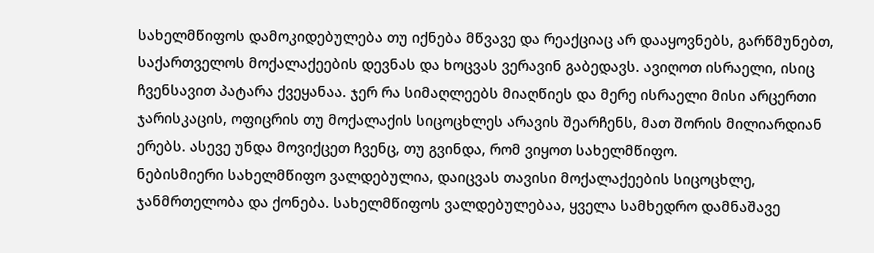სახელმწიფოს დამოკიდებულება თუ იქნება მწვავე და რეაქციაც არ დააყოვნებს, გარწმუნებთ, საქართველოს მოქალაქეების დევნას და ხოცვას ვერავინ გაბედავს. ავიღოთ ისრაელი, ისიც ჩვენსავით პატარა ქვეყანაა. ჯერ რა სიმაღლეებს მიაღწიეს და მერე ისრაელი მისი არცერთი ჯარისკაცის, ოფიცრის თუ მოქალაქის სიცოცხლეს არავის შეარჩენს, მათ შორის მილიარდიან ერებს. ასევე უნდა მოვიქცეთ ჩვენც, თუ გვინდა, რომ ვიყოთ სახელმწიფო.
ნებისმიერი სახელმწიფო ვალდებულია, დაიცვას თავისი მოქალაქეების სიცოცხლე, ჯანმრთელობა და ქონება. სახელმწიფოს ვალდებულებაა, ყველა სამხედრო დამნაშავე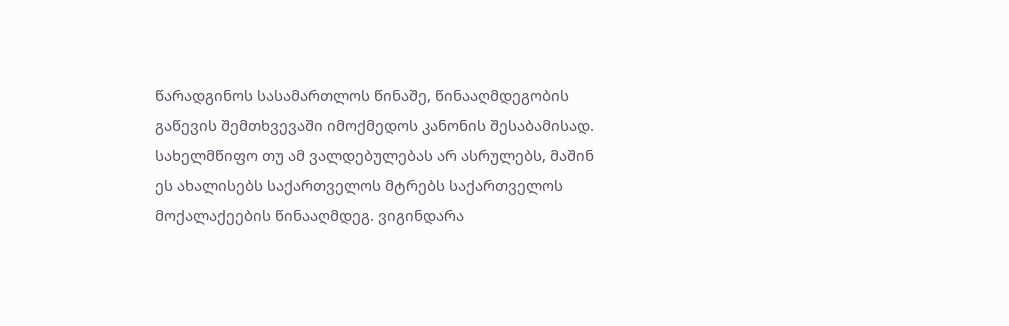წარადგინოს სასამართლოს წინაშე, წინააღმდეგობის გაწევის შემთხვევაში იმოქმედოს კანონის შესაბამისად.
სახელმწიფო თუ ამ ვალდებულებას არ ასრულებს, მაშინ ეს ახალისებს საქართველოს მტრებს საქართველოს მოქალაქეების წინააღმდეგ. ვიგინდარა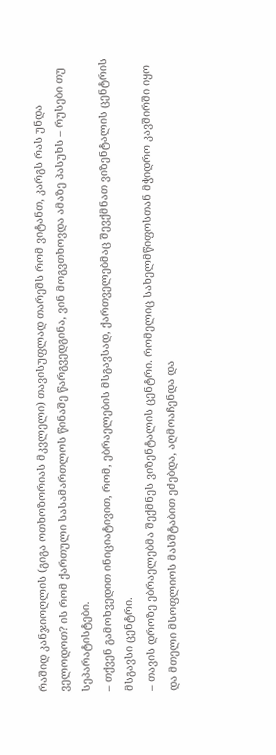რაშიდ კანჯიოღლის (გიგა ოთხოზორიას მკვლელი) თავისუფლად თარეშს რომ ვიტანთ, კარგს რას უნდა ველოდოთ? ის რომ ქართული სასამართლოს წინაშე წარგვედგინა, ვინ მოგვთხოვდა ამაზე პასუხს – რუსები თუ სეპარატისტები.
– თქვენ გამოხვედით ინიციატივით, რომ, ებრაელების მსგავსად, ქართველებმაც შევქმნათ ვიზენტალის ცენტრის მსგავსი ცენტრი.
– თავის დროზე ებრაელებმა შექმნეს ვიზენტალის ცენტრი. რომელიც სახელმწიფოსთან მჭიდრო კავშირში იყო და მთელი მსოფლიოს მასშტაბით ეძებდა, აღმოაჩენდა და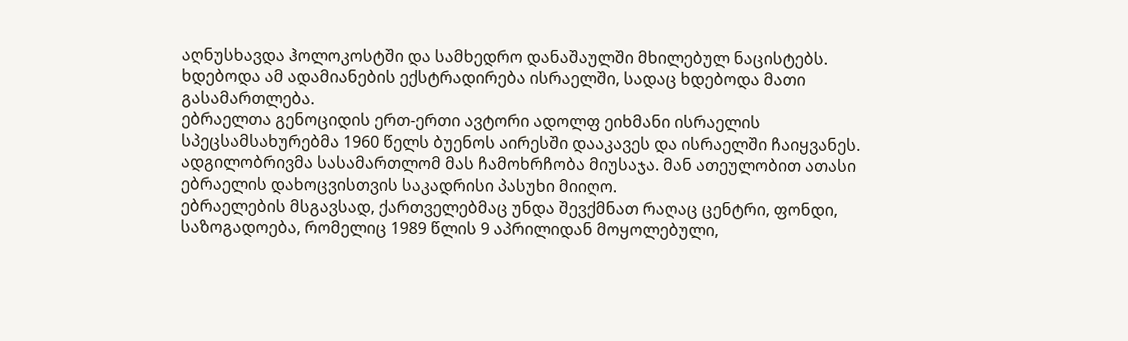აღნუსხავდა ჰოლოკოსტში და სამხედრო დანაშაულში მხილებულ ნაცისტებს. ხდებოდა ამ ადამიანების ექსტრადირება ისრაელში, სადაც ხდებოდა მათი გასამართლება.
ებრაელთა გენოციდის ერთ-ერთი ავტორი ადოლფ ეიხმანი ისრაელის სპეცსამსახურებმა 1960 წელს ბუენოს აირესში დააკავეს და ისრაელში ჩაიყვანეს. ადგილობრივმა სასამართლომ მას ჩამოხრჩობა მიუსაჯა. მან ათეულობით ათასი ებრაელის დახოცვისთვის საკადრისი პასუხი მიიღო.
ებრაელების მსგავსად, ქართველებმაც უნდა შევქმნათ რაღაც ცენტრი, ფონდი, საზოგადოება, რომელიც 1989 წლის 9 აპრილიდან მოყოლებული,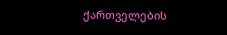ქართველების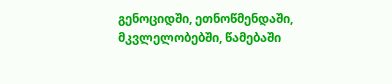გენოციდში, ეთნოწმენდაში, მკვლელობებში, წამებაში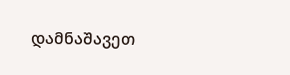დამნაშავეთ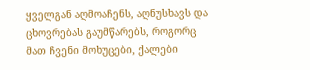ყველგან აღმოაჩენს, აღნუსხავს და ცხოვრებას გაუმწარებს, როგორც მათ ჩვენი მოხუცები, ქალები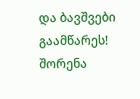და ბავშვები გაამწარეს!
შორენა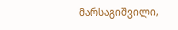მარსაგიშვილი,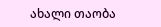ახალი თაობა